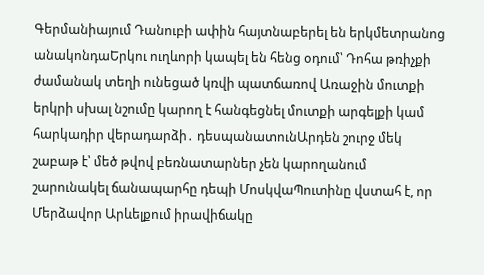Գերմանիայում Դանուբի ափին հայտնաբերել են երկմետրանոց անակոնդաԵրկու ուղևորի կապել են հենց օդում՝ Դոհա թռիչքի ժամանակ տեղի ունեցած կռվի պատճառով Առաջին մուտքի երկրի սխալ նշումը կարող է հանգեցնել մուտքի արգելքի կամ հարկադիր վերադարձի․ դեսպանատունԱրդեն շուրջ մեկ շաբաթ է՝ մեծ թվով բեռնատարներ չեն կարողանում շարունակել ճանապարհը դեպի ՄոսկվաՊուտինը վստահ է, որ Մերձավոր Արևելքում իրավիճակը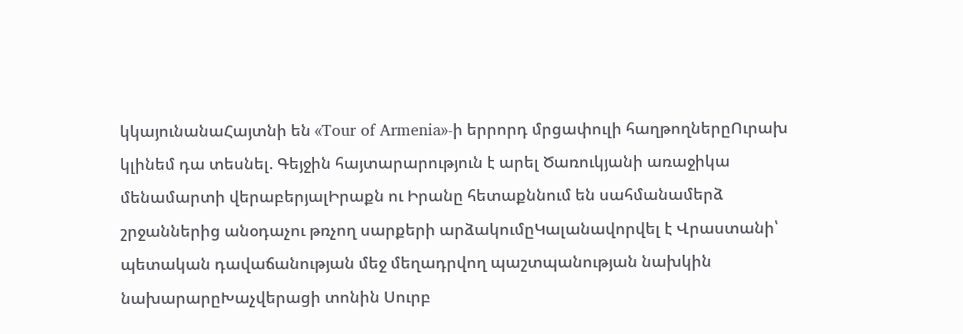կկայունանաՀայտնի են «Tour of Armenia»-ի երրորդ մրցափուլի հաղթողներըՈւրախ կլինեմ դա տեսնել. Գեյջին հայտարարություն է արել Ծառուկյանի առաջիկա մենամարտի վերաբերյալԻրաքն ու Իրանը հետաքննում են սահմանամերձ շրջաններից անօդաչու թռչող սարքերի արձակումըԿալանավորվել է Վրաստանի՝ պետական դավաճանության մեջ մեղադրվող պաշտպանության նախկին նախարարըԽաչվերացի տոնին Սուրբ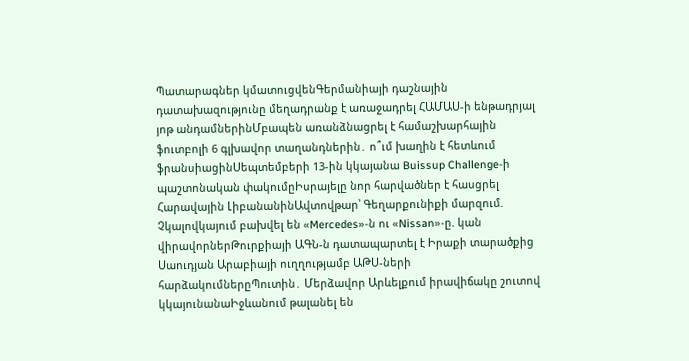Պատարագներ կմատուցվենԳերմանիայի դաշնային դատախազությունը մեղադրանք է առաջադրել ՀԱՄԱՍ-ի ենթադրյալ յոթ անդամներինՄբապեն առանձնացրել է համաշխարհային ֆուտբոլի 6 գլխավոր տաղանդներին․ ո՞ւմ խաղին է հետևում ֆրանսիացինՍեպտեմբերի 13-ին կկայանա Buissup Challenge-ի պաշտոնական փակումըԻսրայելը նոր հարվածներ է հասցրել Հարավային ԼիբանանինԱվտովթար՝ Գեղարքունիքի մարզում. Չկալովկայում բախվել են «Mercedes»-ն ու «Nissan»-ը. կան վիրավորներԹուրքիայի ԱԳՆ-ն դատապարտել է Իրաքի տարածքից Սաուդյան Արաբիայի ուղղությամբ ԱԹՍ-ների հարձակումներըՊուտին․ Մերձավոր Արևելքում իրավիճակը շուտով կկայունանաԻջևանում թալանել են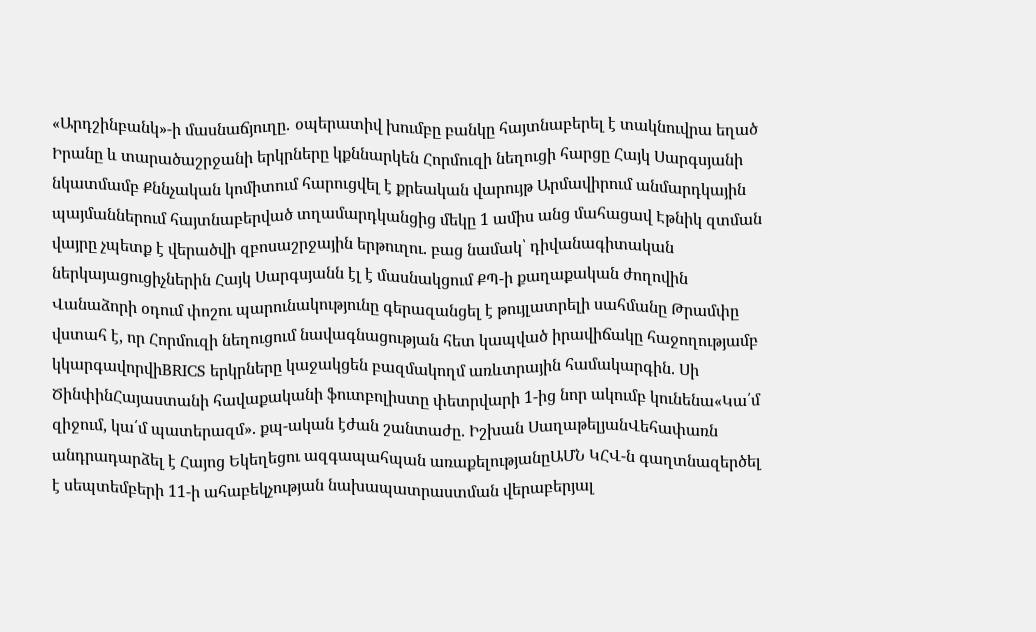«Արդշինբանկ»-ի մասնաճյուղը․ օպերատիվ խումբը բանկը հայտնաբերել է տակնուվրա եղած Իրանը և տարածաշրջանի երկրները կքննարկեն Հորմուզի նեղուցի հարցը Հայկ Սարգսյանի նկատմամբ Քննչական կոմիտում հարուցվել է քրեական վարույթ Արմավիրում անմարդկային պայմաններում հայտնաբերված տղամարդկանցից մեկը 1 ամիս անց մահացավ Էթնիկ զտման վայրը չպետք է վերածվի զբոսաշրջային երթուղու. բաց նամակ՝ դիվանագիտական ներկայացուցիչներին Հայկ Սարգսյանն էլ է մասնակցում ՔՊ-ի քաղաքական ժողովին Վանաձորի օդում փոշու պարունակությունը գերազանցել է թույլատրելի սահմանը Թրամփը վստահ է, որ Հորմուզի նեղուցում նավագնացության հետ կապված իրավիճակը հաջողությամբ կկարգավորվիBRICS երկրները կաջակցեն բազմակողմ առևտրային համակարգին. Սի ԾինփինՀայաստանի հավաքականի ֆուտբոլիստը փետրվարի 1-ից նոր ակումբ կունենա«Կա՛մ զիջում, կա՛մ պատերազմ». քպ-ական էժան շանտաժը. Իշխան ՍաղաթելյանՎեհափառն անդրադարձել է Հայոց Եկեղեցու ազգապահպան առաքելությանըԱՄՆ ԿՀՎ-ն գաղտնազերծել է սեպտեմբերի 11-ի ահաբեկչության նախապատրաստման վերաբերյալ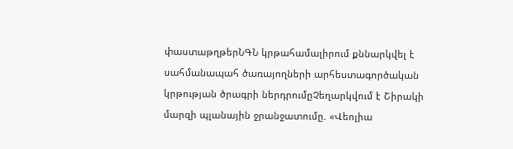փաստաթղթերՆԳՆ կրթահամալիրում քննարկվել է սահմանապահ ծառայողների արհեստագործական կրթության ծրագրի ներդրումըՉեղարկվում է Շիրակի մարզի պլանային ջրանջատումը. «Վեոլիա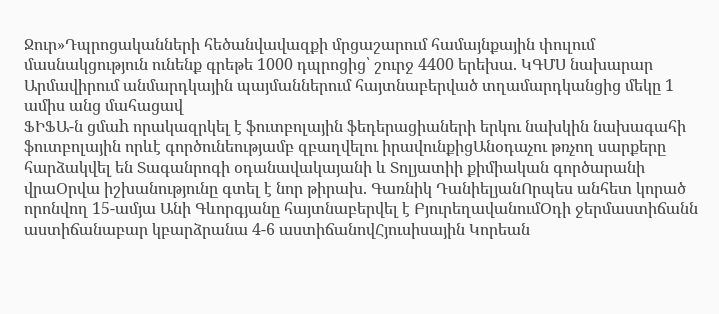Ջուր»Դպրոցականների հեծանվավազքի մրցաշարում համայնքային փուլում մասնակցություն ունենք գրեթե 1000 դպրոցից՝ շուրջ 4400 երեխա. ԿԳՄՍ նախարար
Արմավիրում անմարդկային պայմաններում հայտնաբերված տղամարդկանցից մեկը 1 ամիս անց մահացավ
ՖԻՖԱ-ն ցմաh որակազրկել է ֆուտբոլային ֆեդերացիաների երկու նախկին նախագահի ֆուտբոլային որևէ գործունեությամբ զբաղվելու իրավունքիցԱնօդաչու թռչող սարքերը հարձակվել են Տագանրոգի օդանավակայանի և Տոլյատիի քիմիական գործարանի վրաՕրվա իշխանությունը գտել է նոր թիրախ. Գառնիկ ԴանիելյանՈրպես անհետ կորած որոնվող 15-ամյա Անի Գևորգյանը հայտնաբերվել է ԲյուրեղավանումՕդի ջերմաստիճանն աստիճանաբար կբարձրանա 4-6 աստիճանովՀյուսիսային Կորեան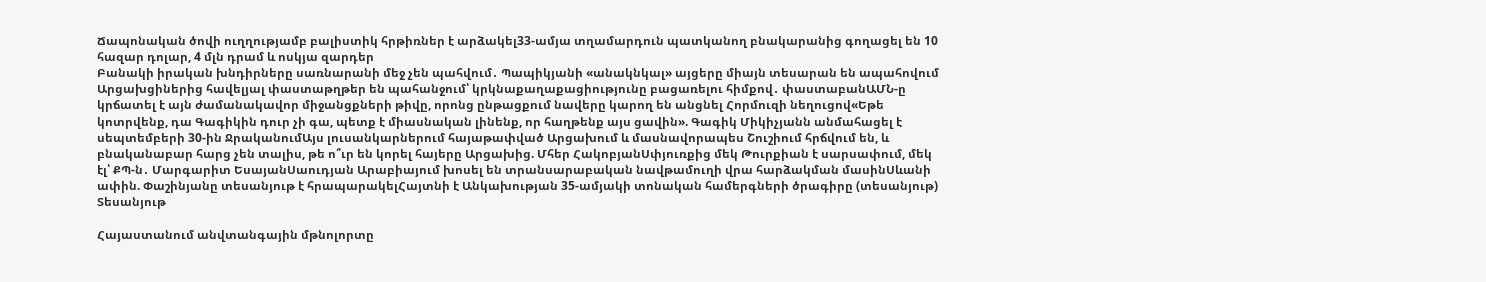Ճապոնական ծովի ուղղությամբ բալիստիկ հրթիռներ է արձակել33-ամյա տղամարդուն պատկանող բնակարանից գողացել են 10 հազար դոլար, 4 մլն դրամ և ոսկյա զարդեր
Բանակի իրական խնդիրները սառնարանի մեջ չեն պահվում․ Պապիկյանի «անակնկալ» այցերը միայն տեսարան են ապահովում
Արցախցիներից հավելյալ փաստաթղթեր են պահանջում՝ կրկնաքաղաքացիությունը բացառելու հիմքով․ փաստաբանԱՄՆ-ը կրճատել է այն ժամանակավոր միջանցքների թիվը, որոնց ընթացքում նավերը կարող են անցնել Հորմուզի նեղուցով«Եթե կոտրվենք, դա Գագիկին դուր չի գա, պետք է միասնական լինենք, որ հաղթենք այս ցավին». Գագիկ Միկիչյանն անմահացել է սեպտեմբերի 30-ին ՋրականումԱյս լուսանկարներում հայաթափված Արցախում և մասնավորապես Շուշիում հրճվում են, և բնականաբար հարց չեն տալիս, թե ո՞ւր են կորել հայերը Արցախից. Մհեր ՀակոբյանՍփյուռքից մեկ Թուրքիան է սարսափում, մեկ էլ՝ ՔՊ-ն․ Մարգարիտ ԵսայանՍաուդյան Արաբիայում խոսել են տրանսարաբական նավթամուղի վրա հարձակման մասինՍևանի ափին. Փաշինյանը տեսանյութ է հրապարակելՀայտնի է Անկախության 35-ամյակի տոնական համերգների ծրագիրը (տեսանյութ)
Տեսանյութ

Հայաստանում անվտանգային մթնոլորտը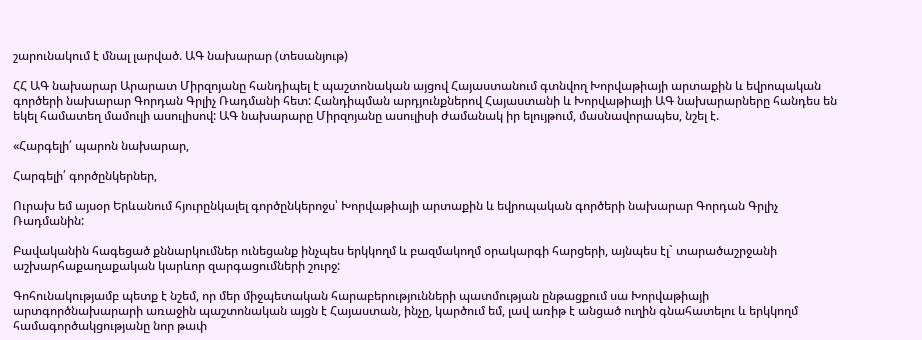շարունակում է մնալ լարված. ԱԳ նախարար (տեսանյութ)

ՀՀ ԱԳ նախարար Արարատ Միրզոյանը հանդիպել է պաշտոնական այցով Հայաստանում գտնվող Խորվաթիայի արտաքին և եվրոպական գործերի նախարար Գորդան Գրլիչ Ռադմանի հետ: Հանդիպման արդյունքներով Հայաստանի և Խորվաթիայի ԱԳ նախարարները հանդես են եկել համատեղ մամուլի ասուլիսով: ԱԳ նախարարը Միրզոյանը ասուլիսի ժամանակ իր ելույթում, մասնավորապես, նշել է.

«Հարգելի՛ պարոն նախարար,

Հարգելի՛ գործընկերներ,

Ուրախ եմ այսօր Երևանում հյուրընկալել գործընկերոջս՝ Խորվաթիայի արտաքին և եվրոպական գործերի նախարար Գորդան Գրլիչ Ռադմանին:

Բավականին հագեցած քննարկումներ ունեցանք ինչպես երկկողմ և բազմակողմ օրակարգի հարցերի, այնպես էլ` տարածաշրջանի աշխարհաքաղաքական կարևոր զարգացումների շուրջ:

Գոհունակությամբ պետք է նշեմ, որ մեր միջպետական հարաբերությունների պատմության ընթացքում սա Խորվաթիայի արտգործնախարարի առաջին պաշտոնական այցն է Հայաստան, ինչը, կարծում եմ, լավ առիթ է անցած ուղին գնահատելու և երկկողմ համագործակցությանը նոր թափ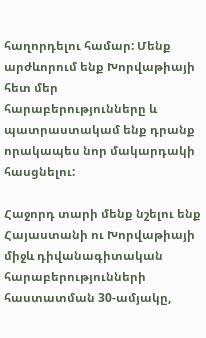հաղորդելու համար: Մենք արժևորում ենք Խորվաթիայի հետ մեր հարաբերությունները և պատրաստակամ ենք դրանք որակապես նոր մակարդակի հասցնելու:

Հաջորդ տարի մենք նշելու ենք Հայաստանի ու Խորվաթիայի միջև դիվանագիտական հարաբերությունների հաստատման 30-ամյակը,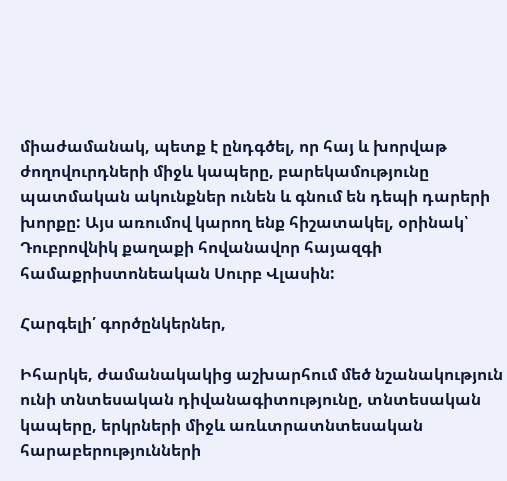միաժամանակ, պետք է ընդգծել, որ հայ և խորվաթ ժողովուրդների միջև կապերը, բարեկամությունը պատմական ակունքներ ունեն և գնում են դեպի դարերի խորքը: Այս առումով կարող ենք հիշատակել, օրինակ՝ Դուբրովնիկ քաղաքի հովանավոր հայազգի համաքրիստոնեական Սուրբ Վլասին:

Հարգելի՛ գործընկերներ,

Իհարկե, ժամանակակից աշխարհում մեծ նշանակություն ունի տնտեսական դիվանագիտությունը, տնտեսական կապերը, երկրների միջև առևտրատնտեսական հարաբերությունների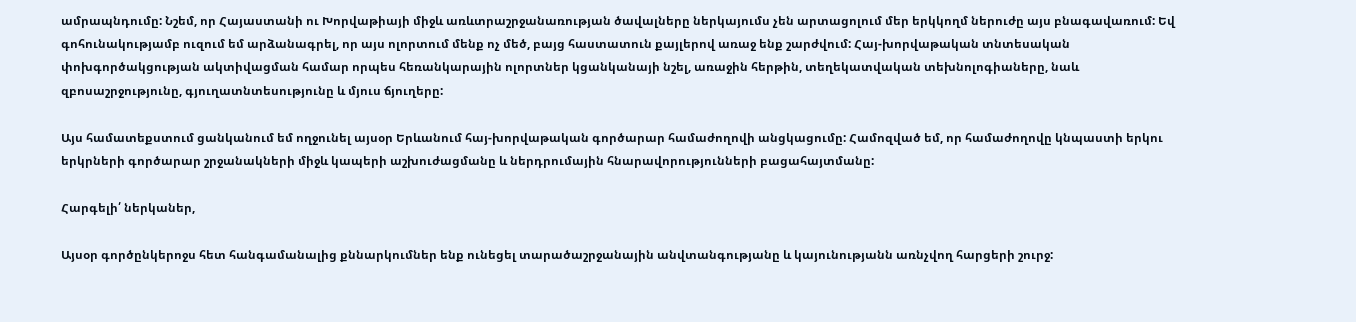ամրապնդումը: Նշեմ, որ Հայաստանի ու Խորվաթիայի միջև առևտրաշրջանառության ծավալները ներկայումս չեն արտացոլում մեր երկկողմ ներուժը այս բնագավառում: Եվ գոհունակությամբ ուզում եմ արձանագրել, որ այս ոլորտում մենք ոչ մեծ, բայց հաստատուն քայլերով առաջ ենք շարժվում: Հայ-խորվաթական տնտեսական փոխգործակցության ակտիվացման համար որպես հեռանկարային ոլորտներ կցանկանայի նշել, առաջին հերթին, տեղեկատվական տեխնոլոգիաները, նաև զբոսաշրջությունը, գյուղատնտեսությունը և մյուս ճյուղերը:

Այս համատեքստում ցանկանում եմ ողջունել այսօր Երևանում հայ-խորվաթական գործարար համաժողովի անցկացումը: Համոզված եմ, որ համաժողովը կնպաստի երկու երկրների գործարար շրջանակների միջև կապերի աշխուժացմանը և ներդրումային հնարավորությունների բացահայտմանը:

Հարգելի՛ ներկաներ,

Այսօր գործընկերոջս հետ հանգամանալից քննարկումներ ենք ունեցել տարածաշրջանային անվտանգությանը և կայունությանն առնչվող հարցերի շուրջ: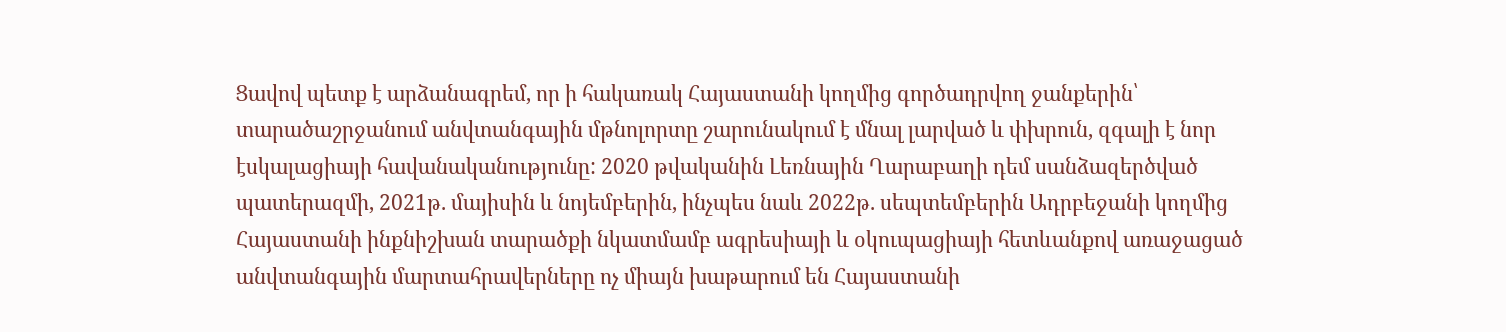Ցավով պետք է արձանագրեմ, որ ի հակառակ Հայաստանի կողմից գործադրվող ջանքերին՝ տարածաշրջանում անվտանգային մթնոլորտը շարունակում է մնալ լարված և փխրուն, զգալի է նոր էսկալացիայի հավանականությունը: 2020 թվականին Լեռնային Ղարաբաղի դեմ սանձազերծված պատերազմի, 2021թ. մայիսին և նոյեմբերին, ինչպես նաև 2022թ. սեպտեմբերին Ադրբեջանի կողմից Հայաստանի ինքնիշխան տարածքի նկատմամբ ագրեսիայի և օկուպացիայի հետևանքով առաջացած անվտանգային մարտահրավերները ոչ միայն խաթարում են Հայաստանի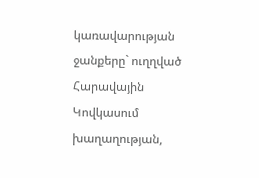կառավարության ջանքերը` ուղղված Հարավային Կովկասում խաղաղության,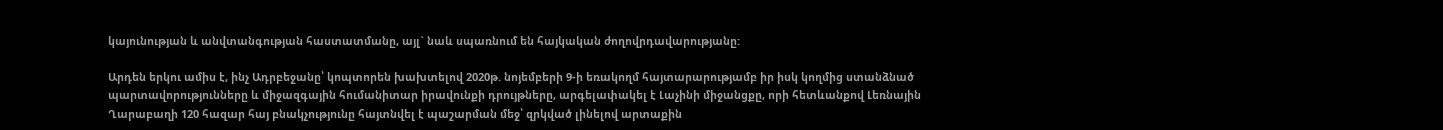կայունության և անվտանգության հաստատմանը, այլ` նաև սպառնում են հայկական ժողովրդավարությանը:

Արդեն երկու ամիս է, ինչ Ադրբեջանը՝ կոպտորեն խախտելով 2020թ. նոյեմբերի 9-ի եռակողմ հայտարարությամբ իր իսկ կողմից ստանձնած պարտավորությունները և միջազգային հումանիտար իրավունքի դրույթները, արգելափակել է Լաչինի միջանցքը, որի հետևանքով Լեռնային Ղարաբաղի 120 հազար հայ բնակչությունը հայտնվել է պաշարման մեջ՝ զրկված լինելով արտաքին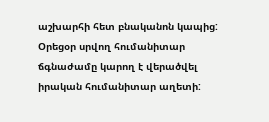աշխարհի հետ բնականոն կապից: Օրեցօր սրվող հումանիտար ճգնաժամը կարող է վերածվել իրական հումանիտար աղետի: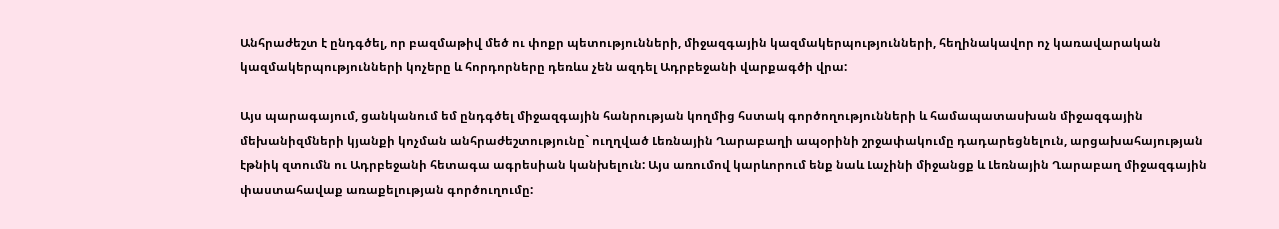Անհրաժեշտ է ընդգծել, որ բազմաթիվ մեծ ու փոքր պետությունների, միջազգային կազմակերպությունների, հեղինակավոր ոչ կառավարական կազմակերպությունների կոչերը և հորդորները դեռևս չեն ազդել Ադրբեջանի վարքագծի վրա:

Այս պարագայում, ցանկանում եմ ընդգծել միջազգային հանրության կողմից հստակ գործողությունների և համապատասխան միջազգային մեխանիզմների կյանքի կոչման անհրաժեշտությունը` ուղղված Լեռնային Ղարաբաղի ապօրինի շրջափակումը դադարեցնելուն, արցախահայության էթնիկ զտումն ու Ադրբեջանի հետագա ագրեսիան կանխելուն: Այս առումով կարևորում ենք նաև Լաչինի միջանցք և Լեռնային Ղարաբաղ միջազգային փաստահավաք առաքելության գործուղումը: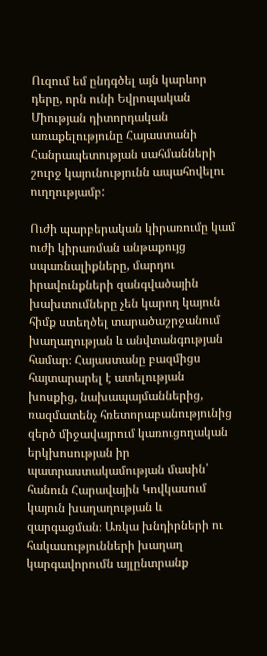Ուզում եմ ընդգծել այն կարևոր դերը, որն ունի Եվրոպական Միության դիտորդական առաքելությունը Հայաստանի Հանրապետության սահմանների շուրջ կայունությունն ապահովելու ուղղությամբ:

Ուժի պարբերական կիրառումը կամ ուժի կիրառման անթաքույց սպառնալիքները, մարդու իրավունքների զանգվածային խախտումները չեն կարող կայուն հիմք ստեղծել տարածաշրջանում խաղաղության և անվտանգության համար։ Հայաստանը բազմիցս հայտարարել է ատելության խոսքից, նախապայմաններից, ռազմատենչ հռետորաբանությունից զերծ միջավայրում կառուցողական երկխոսության իր պատրաստակամության մասին՝ հանուն Հարավային Կովկասում կայուն խաղաղության և զարգացման։ Առկա խնդիրների ու հակասությունների խաղաղ կարգավորումն այլընտրանք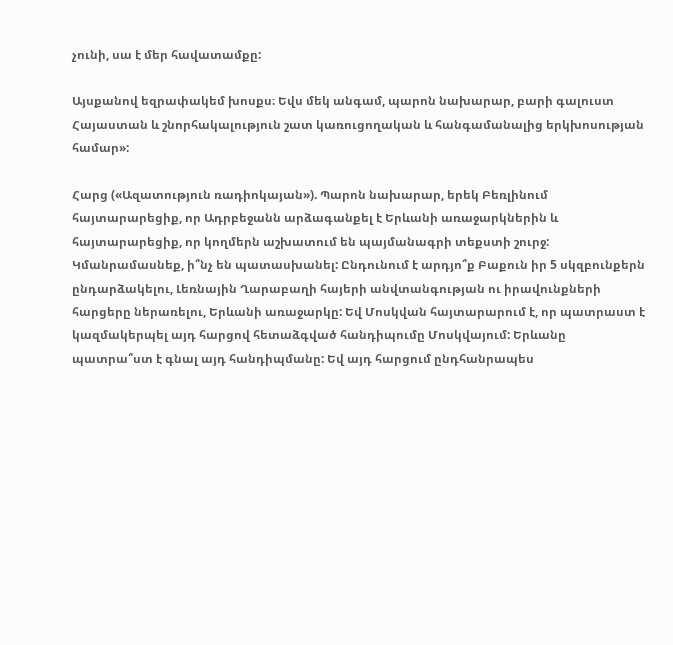չունի, սա է մեր հավատամքը:

Այսքանով եզրափակեմ խոսքս։ Եվս մեկ անգամ, պարոն նախարար, բարի գալուստ Հայաստան և շնորհակալություն շատ կառուցողական և հանգամանալից երկխոսության համար»:

Հարց («Ազատություն ռադիոկայան»). Պարոն նախարար, երեկ Բեռլինում հայտարարեցիք, որ Ադրբեջանն արձագանքել է Երևանի առաջարկներին և հայտարարեցիք, որ կողմերն աշխատում են պայմանագրի տեքստի շուրջ: Կմանրամասնեք, ի՞նչ են պատասխանել: Ընդունում է արդյո՞ք Բաքուն իր 5 սկզբունքերն ընդարձակելու, Լեռնային Ղարաբաղի հայերի անվտանգության ու իրավունքների հարցերը ներառելու, Երևանի առաջարկը: Եվ Մոսկվան հայտարարում է, որ պատրաստ է կազմակերպել այդ հարցով հետաձգված հանդիպումը Մոսկվայում: Երևանը պատրա՞ստ է գնալ այդ հանդիպմանը: Եվ այդ հարցում ընդհանրապես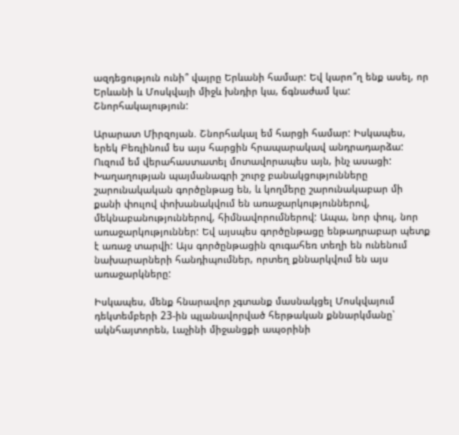ազդեցություն ունի՞ վայրը Երևանի համար: Եվ կարո՞ղ ենք ասել, որ Երևանի և Մոսկվայի միջև խնդիր կա, ճգնաժամ կա: Շնորհակալություն:

Արարատ Միրզոյան. Շնորհակալ եմ հարցի համար: Իսկապես, երեկ Բեռլինում ես այս հարցին հրապարակավ անդրադարձա: Ուզում եմ վերահաստատել մոտավորապես այն, ինչ ասացի: Խաղաղության պայմանագրի շուրջ բանակցությունները շարունակական գործընթաց են, և կողմերը շարունակաբար մի քանի փուլով փոխանակվում են առաջարկություններով, մեկնաբանություններով, հիմնավորումներով: Ապա, նոր փուլ, նոր առաջարկություններ: Եվ այսպես գործընթացը ենթադրաբար պետք է առաջ տարվի: Այս գործընթացին զուգահեռ տեղի են ունենում նախարարների հանդիպումներ, որտեղ քննարկվում են այս առաջարկները:

Իսկապես, մենք հնարավոր չգտանք մասնակցել Մոսկվայում դեկտեմբերի 23-ին պլանավորված հերթական քննարկմանը՝ ակնհայտորեն, Լաչինի միջանցքի ապօրինի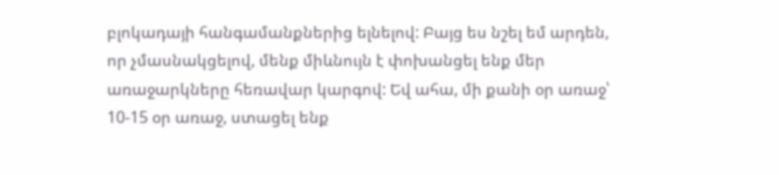բլոկադայի հանգամանքներից ելնելով: Բայց ես նշել եմ արդեն, որ չմասնակցելով, մենք միևնույն է փոխանցել ենք մեր առաջարկները հեռավար կարգով: Եվ ահա, մի քանի օր առաջ՝ 10-15 օր առաջ, ստացել ենք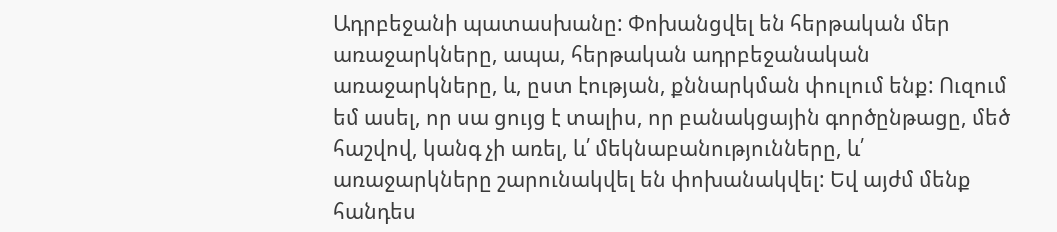Ադրբեջանի պատասխանը: Փոխանցվել են հերթական մեր առաջարկները, ապա, հերթական ադրբեջանական առաջարկները, և, ըստ էության, քննարկման փուլում ենք: Ուզում եմ ասել, որ սա ցույց է տալիս, որ բանակցային գործընթացը, մեծ հաշվով, կանգ չի առել, և՛ մեկնաբանությունները, և՛ առաջարկները շարունակվել են փոխանակվել: Եվ այժմ մենք հանդես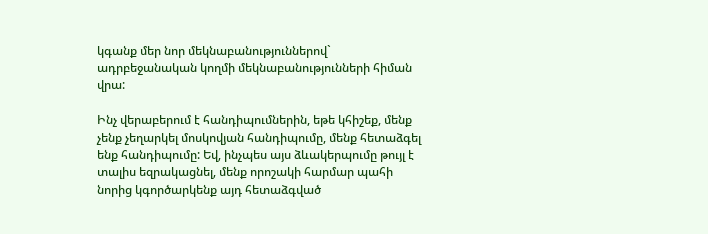կգանք մեր նոր մեկնաբանություններով` ադրբեջանական կողմի մեկնաբանությունների հիման վրա:

Ինչ վերաբերում է հանդիպումներին, եթե կհիշեք, մենք չենք չեղարկել մոսկովյան հանդիպումը, մենք հետաձգել ենք հանդիպումը: Եվ, ինչպես այս ձևակերպումը թույլ է տալիս եզրակացնել, մենք որոշակի հարմար պահի նորից կգործարկենք այդ հետաձգված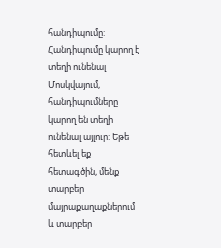հանդիպումը: Հանդիպումը կարող է տեղի ունենալ Մոսկվայում, հանդիպումները կարող են տեղի ունենալ այլուր: Եթե հետևել եք հետագծին, մենք տարբեր մայրաքաղաքներում և տարբեր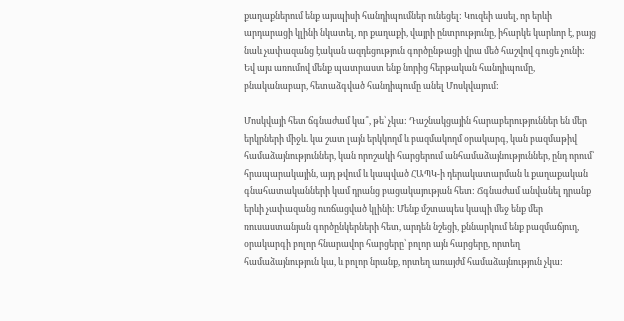քաղաքներում ենք այսպիսի հանդիպումներ ունեցել: Կուզեի ասել, որ երևի արդարացի կլինի նկատել, որ քաղաքի, վայրի ընտրությունը, իհարկե կարևոր է, բայց նաև չափազանց էական ազդեցություն գործընթացի վրա մեծ հաշվով գուցե չունի: Եվ այս առումով մենք պատրաստ ենք նորից հերթական հանդիպումը, բնականաբար, հետաձգված հանդիպումը անել Մոսկվայում:

Մոսկվայի հետ ճգնաժամ կա՞, թե՝ չկա: Դաշնակցային հարաբերություններ են մեր երկրների միջև. կա շատ լայն երկկողմ և բազմակողմ օրակարգ, կան բազմաթիվ համաձայնություններ, կան որոշակի հարցերում անհամաձայնություններ, ընդ որում՝ հրապարակային, այդ թվում և կապված ՀԱՊԿ-ի դերակատարման և քաղաքական գնահատականների կամ դրանց բացակայության հետ: Ճգնաժամ անվանել դրանք երևի չափազանց ուռճացված կլինի: Մենք մշտապես կապի մեջ ենք մեր ռուսաստանյան գործընկերների հետ, արդեն նշեցի, քննարկում ենք բազմաճյուղ, օրակարգի բոլոր հնարավոր հարցերը՝ բոլոր այն հարցերը, որտեղ համաձայնություն կա, և բոլոր նրանք, որտեղ առայժմ համաձայնություն չկա: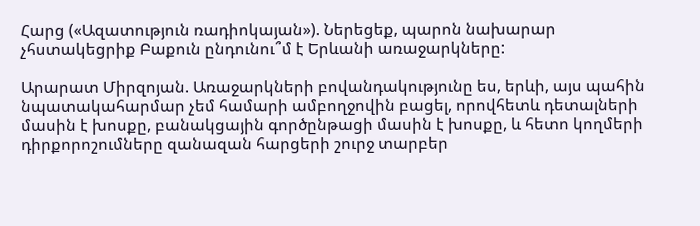Հարց («Ազատություն ռադիոկայան»). Ներեցեք, պարոն նախարար չհստակեցրիք Բաքուն ընդունու՞մ է Երևանի առաջարկները:

Արարատ Միրզոյան. Առաջարկների բովանդակությունը ես, երևի, այս պահին նպատակահարմար չեմ համարի ամբողջովին բացել, որովհետև դետալների մասին է խոսքը, բանակցային գործընթացի մասին է խոսքը, և հետո կողմերի դիրքորոշումները զանազան հարցերի շուրջ տարբեր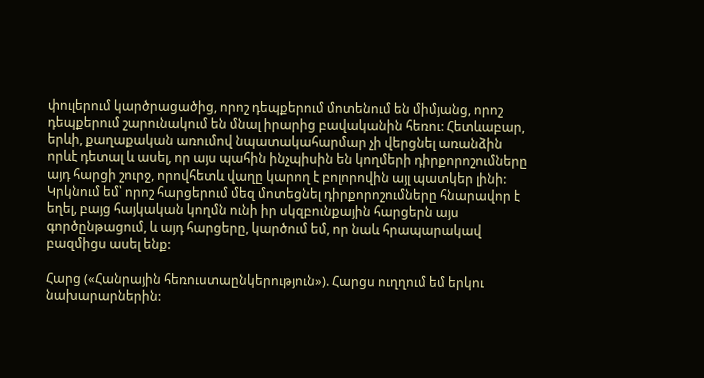փուլերում կարծրացածից, որոշ դեպքերում մոտենում են միմյանց, որոշ դեպքերում շարունակում են մնալ իրարից բավականին հեռու: Հետևաբար, երևի, քաղաքական առումով նպատակահարմար չի վերցնել առանձին որևէ դետալ և ասել, որ այս պահին ինչպիսին են կողմերի դիրքորոշումները այդ հարցի շուրջ, որովհետև վաղը կարող է բոլորովին այլ պատկեր լինի: Կրկնում եմ՝ որոշ հարցերում մեզ մոտեցնել դիրքորոշումները հնարավոր է եղել, բայց հայկական կողմն ունի իր սկզբունքային հարցերն այս գործընթացում, և այդ հարցերը, կարծում եմ, որ նաև հրապարակավ բազմիցս ասել ենք:

Հարց («Հանրային հեռուստաընկերություն»). Հարցս ուղղում եմ երկու նախարարներին: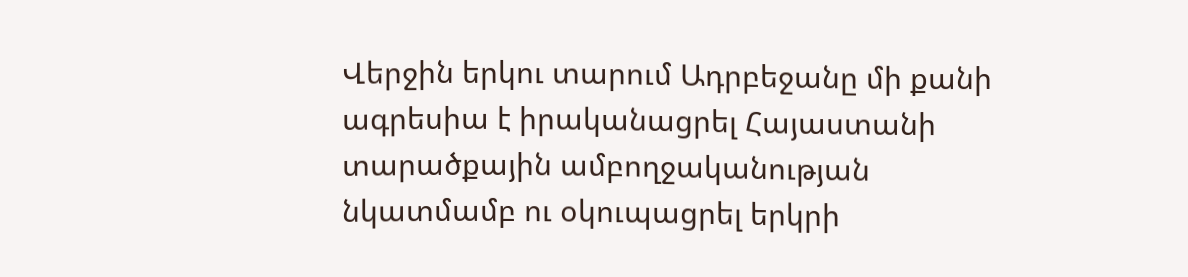Վերջին երկու տարում Ադրբեջանը մի քանի ագրեսիա է իրականացրել Հայաստանի տարածքային ամբողջականության նկատմամբ ու օկուպացրել երկրի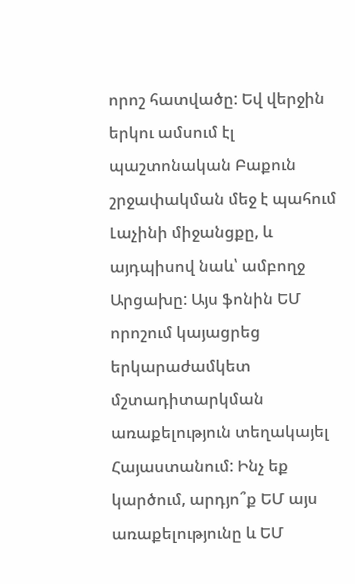որոշ հատվածը: Եվ վերջին երկու ամսում էլ պաշտոնական Բաքուն շրջափակման մեջ է պահում Լաչինի միջանցքը, և այդպիսով նաև՝ ամբողջ Արցախը: Այս ֆոնին ԵՄ որոշում կայացրեց երկարաժամկետ մշտադիտարկման առաքելություն տեղակայել Հայաստանում: Ինչ եք կարծում, արդյո՞ք ԵՄ այս առաքելությունը և ԵՄ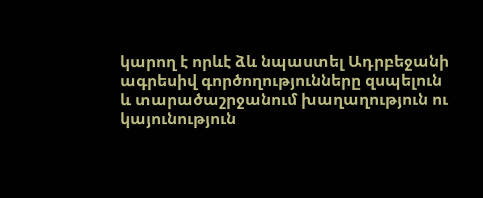կարող է որևէ ձև նպաստել Ադրբեջանի ագրեսիվ գործողությունները զսպելուն և տարածաշրջանում խաղաղություն ու կայունություն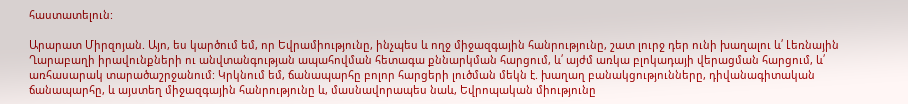հաստատելուն:

Արարատ Միրզոյան. Այո, ես կարծում եմ, որ Եվրամիությունը, ինչպես և ողջ միջազգային հանրությունը, շատ լուրջ դեր ունի խաղալու և՛ Լեռնային Ղարաբաղի իրավունքների ու անվտանգության ապահովման հետագա քննարկման հարցում, և՛ այժմ առկա բլոկադայի վերացման հարցում, և՛ առհասարակ տարածաշրջանում: Կրկնում եմ, ճանապարհը բոլոր հարցերի լուծման մեկն է. խաղաղ բանակցությունները, դիվանագիտական ճանապարհը, և այստեղ միջազգային հանրությունը և, մասնավորապես նաև, Եվրոպական միությունը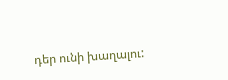դեր ունի խաղալու: